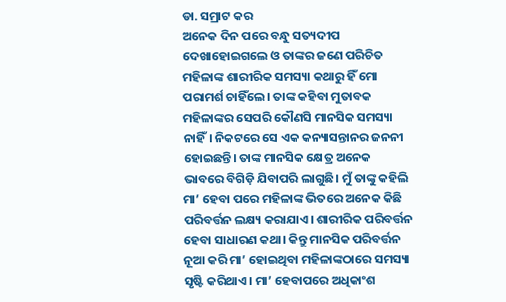ଡା. ସମ୍ରାଟ କର
ଅନେକ ଦିନ ପରେ ବନ୍ଧୁ ସତ୍ୟଦୀପ ଦେଖାହୋଇଗଲେ ଓ ତାଙ୍କର ଜଣେ ପରିଚିତ ମହିଳାଙ୍କ ଶାରୀରିକ ସମସ୍ୟା କଥାରୁ ହିଁ ମୋ ପରାମର୍ଶ ଚାହିଁଲେ। ତାଙ୍କ କହିବା ମୁତାବକ ମହିଳାଙ୍କର ସେପରି କୌଣସି ମାନସିକ ସମସ୍ୟା ନାହିଁ। ନିକଟରେ ସେ ଏକ କନ୍ୟାସନ୍ତାନର ଜନନୀ ହୋଇଛନ୍ତି। ତାଙ୍କ ମାନସିକ କ୍ଷେତ୍ର ଅନେକ ଭାବରେ ବିଗିଡ଼ି ଯିବାପରି ଲାଗୁଛି। ମୁଁ ତାଙ୍କୁ କହିଲି ମା’ ହେବା ପରେ ମହିଳାଙ୍କ ଭିତରେ ଅନେକ କିଛି ପରିବର୍ତ୍ତନ ଲକ୍ଷ୍ୟ କରାଯାଏ। ଶାରୀରିକ ପରିବର୍ତ୍ତନ ହେବା ସାଧାରଣ କଥା। କିନ୍ତୁ ମାନସିକ ପରିବର୍ତ୍ତନ ନୂଆ କରି ମା’ ହୋଇଥିବା ମହିଳାଙ୍କଠାରେ ସମସ୍ୟା ସୃଷ୍ଟି କରିଥାଏ। ମା’ ହେବାପରେ ଅଧିକାଂଶ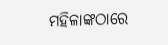ମହିଳାଙ୍କଠାରେ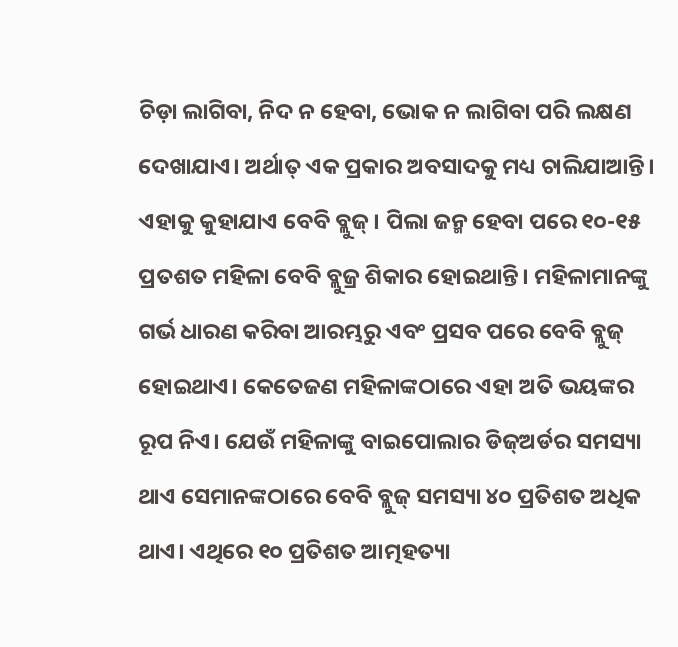ଚିଡ଼ା ଲାଗିବା, ନିଦ ନ ହେବା, ଭୋକ ନ ଲାଗିବା ପରି ଲକ୍ଷଣ ଦେଖାଯାଏ। ଅର୍ଥାତ୍ ଏକ ପ୍ରକାର ଅବସାଦକୁ ମଧ୍ୟ ଚାଲିଯାଆନ୍ତି। ଏହାକୁ କୁହାଯାଏ ବେବି ବ୍ଲୁଜ୍। ପିଲା ଜନ୍ମ ହେବା ପରେ ୧୦-୧୫ ପ୍ରତଶତ ମହିଳା ବେବି ବ୍ଲୁଜ୍ର ଶିକାର ହୋଇଥାନ୍ତି। ମହିଳାମାନଙ୍କୁ ଗର୍ଭ ଧାରଣ କରିବା ଆରମ୍ଭରୁ ଏବଂ ପ୍ରସବ ପରେ ବେବି ବ୍ଲୁଜ୍ ହୋଇଥାଏ। କେତେଜଣ ମହିଳାଙ୍କଠାରେ ଏହା ଅତି ଭୟଙ୍କର ରୂପ ନିଏ। ଯେଉଁ ମହିଳାଙ୍କୁ ବାଇପୋଲାର ଡିଜ୍ଅର୍ଡର ସମସ୍ୟା ଥାଏ ସେମାନଙ୍କଠାରେ ବେବି ବ୍ଲୁଜ୍ ସମସ୍ୟା ୪୦ ପ୍ରତିଶତ ଅଧିକ ଥାଏ। ଏଥିରେ ୧୦ ପ୍ରତିଶତ ଆତ୍ମହତ୍ୟା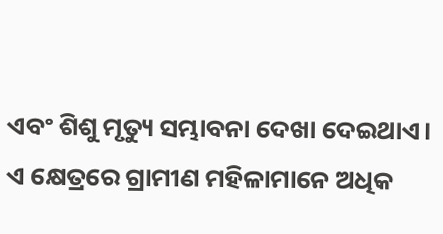ଏବଂ ଶିଶୁ ମୃତ୍ୟୁ ସମ୍ଭାବନା ଦେଖା ଦେଇଥାଏ। ଏ କ୍ଷେତ୍ରରେ ଗ୍ରାମୀଣ ମହିଳାମାନେ ଅଧିକ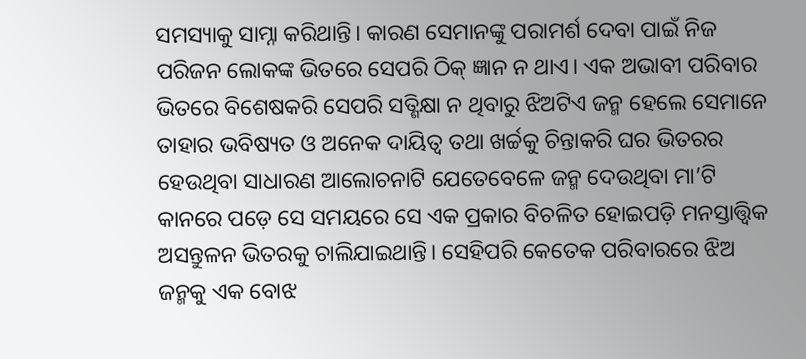ସମସ୍ୟାକୁ ସାମ୍ନା କରିଥାନ୍ତି। କାରଣ ସେମାନଙ୍କୁ ପରାମର୍ଶ ଦେବା ପାଇଁ ନିଜ ପରିଜନ ଲୋକଙ୍କ ଭିତରେ ସେପରି ଠିକ୍ ଜ୍ଞାନ ନ ଥାଏ। ଏକ ଅଭାବୀ ପରିବାର ଭିତରେ ବିଶେଷକରି ସେପରି ସତ୍ଶିକ୍ଷା ନ ଥିବାରୁ ଝିଅଟିଏ ଜନ୍ମ ହେଲେ ସେମାନେ ତାହାର ଭବିଷ୍ୟତ ଓ ଅନେକ ଦାୟିତ୍ୱ ତଥା ଖର୍ଚ୍ଚକୁ ଚିନ୍ତାକରି ଘର ଭିତରର ହେଉଥିବା ସାଧାରଣ ଆଲୋଚନାଟି ଯେତେବେଳେ ଜନ୍ମ ଦେଉଥିବା ମା’ଟି କାନରେ ପଡ଼େ ସେ ସମୟରେ ସେ ଏକ ପ୍ରକାର ବିଚଳିତ ହୋଇପଡ଼ି ମନସ୍ତାତ୍ତ୍ୱିକ ଅସନ୍ତୁଳନ ଭିତରକୁ ଚାଲିଯାଇଥାନ୍ତି। ସେହିପରି କେତେକ ପରିବାରରେ ଝିଅ ଜନ୍ମକୁ ଏକ ବୋଝ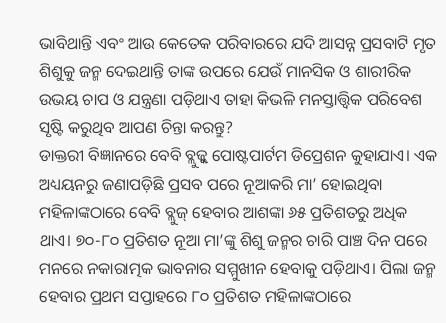ଭାବିଥାନ୍ତି ଏବଂ ଆଉ କେତେକ ପରିବାରରେ ଯଦି ଆସନ୍ନ ପ୍ରସବାଟି ମୃତ ଶିଶୁକୁ ଜନ୍ମ ଦେଇଥାନ୍ତି ତାଙ୍କ ଉପରେ ଯେଉଁ ମାନସିକ ଓ ଶାରୀରିକ ଉଭୟ ଚାପ ଓ ଯନ୍ତ୍ରଣା ପଡ଼ିଥାଏ ତାହା କିଭଳି ମନସ୍ତାତ୍ତ୍ୱିକ ପରିବେଶ ସୃଷ୍ଟି କରୁଥିବ ଆପଣ ଚିନ୍ତା କରନ୍ତୁ?
ଡାକ୍ତରୀ ବିଜ୍ଞାନରେ ବେବି ବ୍ଲୁଜ୍କୁ ପୋଷ୍ଟପାର୍ଟମ ଡିପ୍ରେଶନ କୁହାଯାଏ। ଏକ ଅଧ୍ୟୟନରୁ ଜଣାପଡ଼ିଛି ପ୍ରସବ ପରେ ନୂଆକରି ମା’ ହୋଇଥିବା ମହିଳାଙ୍କଠାରେ ବେବି ବ୍ଲୁଜ୍ ହେବାର ଆଶଙ୍କା ୬୫ ପ୍ରତିଶତରୁ ଅଧିକ ଥାଏ। ୭୦-୮୦ ପ୍ରତିଶତ ନୂଆ ମା’ଙ୍କୁ ଶିଶୁ ଜନ୍ମର ଚାରି ପାଞ୍ଚ ଦିନ ପରେ ମନରେ ନକାରାତ୍ମକ ଭାବନାର ସମ୍ମୁଖୀନ ହେବାକୁ ପଡ଼ିଥାଏ। ପିଲା ଜନ୍ମ ହେବାର ପ୍ରଥମ ସପ୍ତାହରେ ୮୦ ପ୍ରତିଶତ ମହିଳାଙ୍କଠାରେ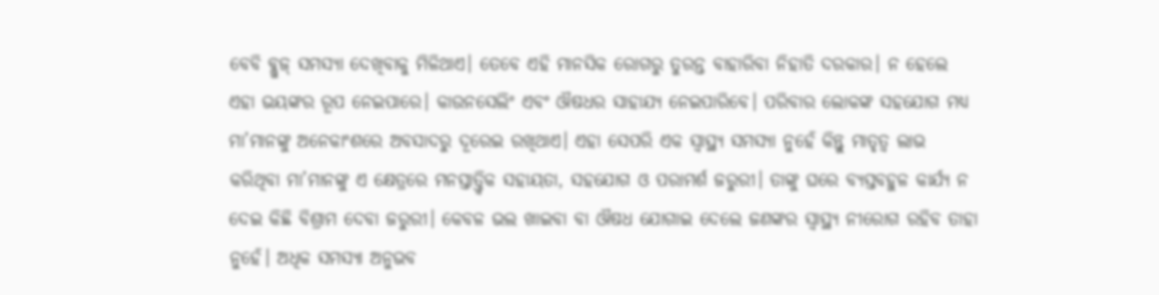ବେବି ବ୍ଲୁଜ୍ ସମସ୍ୟା ଦେଖିବାକୁ ମିଳିଥାଏ। ତେବେ ଏହି ମାନସିକ ରୋଗରୁ ତୁରନ୍ତ ବାହାରିବା ନିହାତି ଦରକାର। ନ ହେଲେ ଏହା ଭୟଙ୍କର ରୂପ ନେଇପାରେ। କାଉନସେଲିଂ ଏବଂ ଔଷଧର ସାହାଯ୍ୟ ନେଇପାରିବେ। ପରିବାର ଲୋକଙ୍କ ସହଯୋଗ ମଧ୍ୟ ମା’ମାନଙ୍କୁ ଅନେକାଂଶରେ ଅବସାଦରୁ ଦୂରେଇ ରଖିଥାଏ। ଏହା ସେପରି ଏକ ସ୍ବାସ୍ଥ୍ୟ ସମସ୍ୟା ନୁହେଁ କିନ୍ତୁ ମାତୃତ୍ୱ ଲାଭ କରିଥିବା ମା’ମାନଙ୍କୁ ଏ କ୍ଷେତ୍ରରେ ମନସ୍ତାତ୍ତ୍ୱିକ ସହାୟତା, ସହଯୋଗ ଓ ପରାମର୍ଶ ଜରୁରୀ। ତାଙ୍କୁ ଘରେ ବ୍ୟସ୍ତବହୁଳ କାର୍ଯ୍ୟ ନ ଦେଇ କିଛି ବିଶ୍ରାମ ଦେବା ଜରୁରୀ। କେବଳ ଭଲ ଖାଇବା ବା ଔଷଧ ଯୋଗାଇ ଦେଲେ ଜଣଙ୍କର ସ୍ବାସ୍ଥ୍ୟ ନୀରୋଗ ରହିବ ତାହା ନୁହେଁ। ଅଧିକ ସମସ୍ୟା ଅନୁଭବ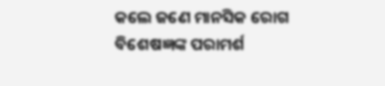କଲେ ଜଣେ ମାନସିକ ରୋଗ ବିଶେଷଜ୍ଞଙ୍କ ପରାମର୍ଶ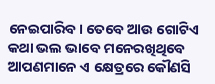ନେଇପାରିବ। ତେବେ ଆଉ ଗୋଟିଏ କଥା ଭଲ ଭାବେ ମନେରଖିଥିବେ ଆପଣମାନେ ଏ କ୍ଷେତ୍ରରେ କୌଣସି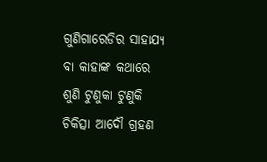ଗୁଣିଗାରେଡିର ସାହାଯ୍ୟ ବା କାହାଙ୍କ କଥାରେ ଶୁଣି ଟୁଣୁକା ଟୁଣୁକି ଚିକିତ୍ସା ଆଦୌ ଗ୍ରହଣ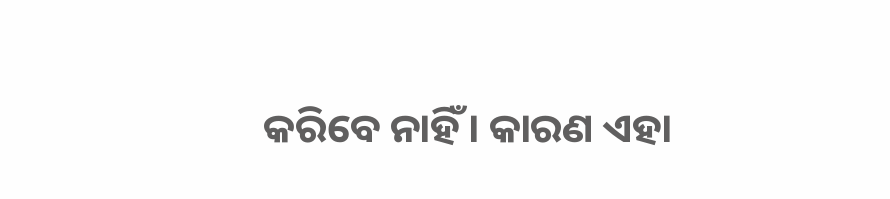କରିବେ ନାହିଁ। କାରଣ ଏହା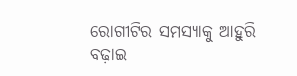ରୋଗୀଟିର ସମସ୍ୟାକୁ ଆହୁରି ବଢ଼ାଇ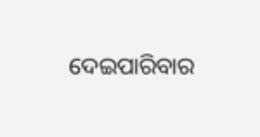ଦେଇପାରିବାର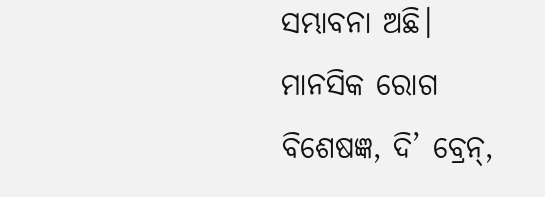ସମ୍ଭାବନା ଅଛି।
ମାନସିକ ରୋଗ ବିଶେଷଜ୍ଞ, ଦି’ ବ୍ରେନ୍,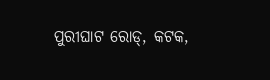ପୁରୀଘାଟ ରୋଡ୍, କଟକ,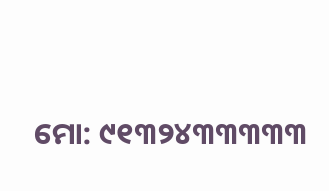ମୋ: ୯୧୩୨୪୩୩୩୩୩